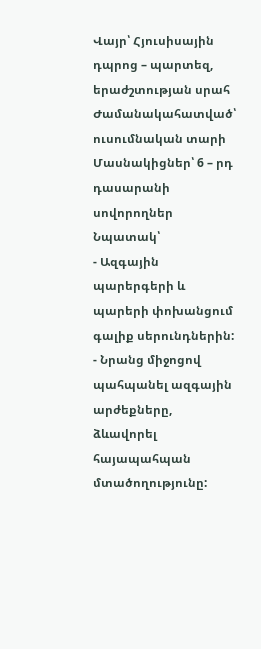Վայր՝ Հյուսիսային դպրոց – պարտեզ, երաժշտության սրահ
Ժամանակահատված՝ ուսումնական տարի
Մասնակիցներ՝ 6 – րդ դասարանի սովորողներ
Նպատակ՝
- Ազգային պարերգերի և պարերի փոխանցում գալիք սերունդներին:
- Նրանց միջոցով պահպանել ազգային արժեքները, ձևավորել հայապահպան մտածողությունը: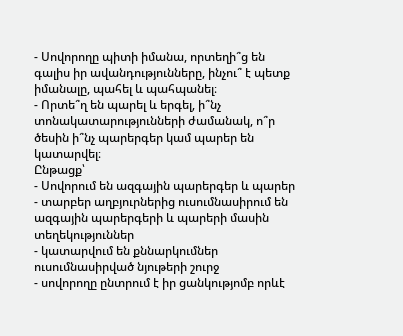- Սովորողը պիտի իմանա, որտեղի՞ց են գալիս իր ավանդությունները, ինչու՞ է պետք իմանալը, պահել և պահպանել։
- Որտե՞ղ են պարել և երգել, ի՞նչ տոնակատարությունների ժամանակ, ո՞ր ծեսին ի՞նչ պարերգեր կամ պարեր են կատարվել։
Ընթացք՝
- Սովորում են ազգային պարերգեր և պարեր
- տարբեր աղբյուրներից ուսումնասիրում են ազգային պարերգերի և պարերի մասին տեղեկություններ
- կատարվում են քննարկումներ ուսումնասիրված նյութերի շուրջ
- սովորողը ընտրում է իր ցանկությոմբ որևէ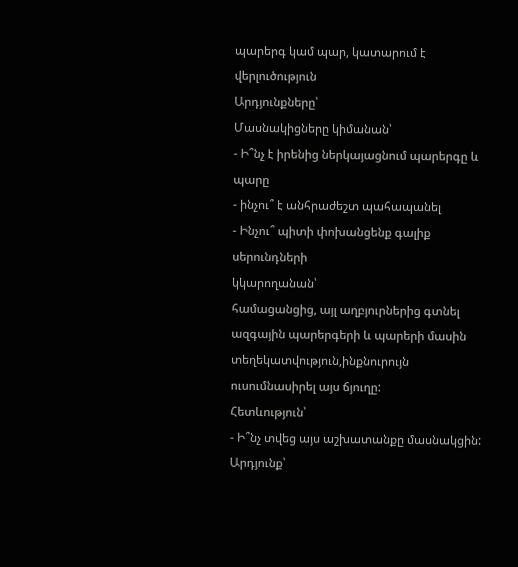պարերգ կամ պար, կատարում է վերլուծություն
Արդյունքները՝
Մասնակիցները կիմանան՝
- Ի՞նչ է իրենից ներկայացնում պարերգը և պարը
- ինչու՞ է անհրաժեշտ պահապանել
- Ինչու՞ պիտի փոխանցենք գալիք սերունդների
կկարողանան՝
համացանցից, այլ աղբյուրներից գտնել ազգային պարերգերի և պարերի մասին տեղեկատվություն,ինքնուրույն ուսումնասիրել այս ճյուղը:
Հետևություն՝
- Ի՞նչ տվեց այս աշխատանքը մասնակցին:
Արդյունք՝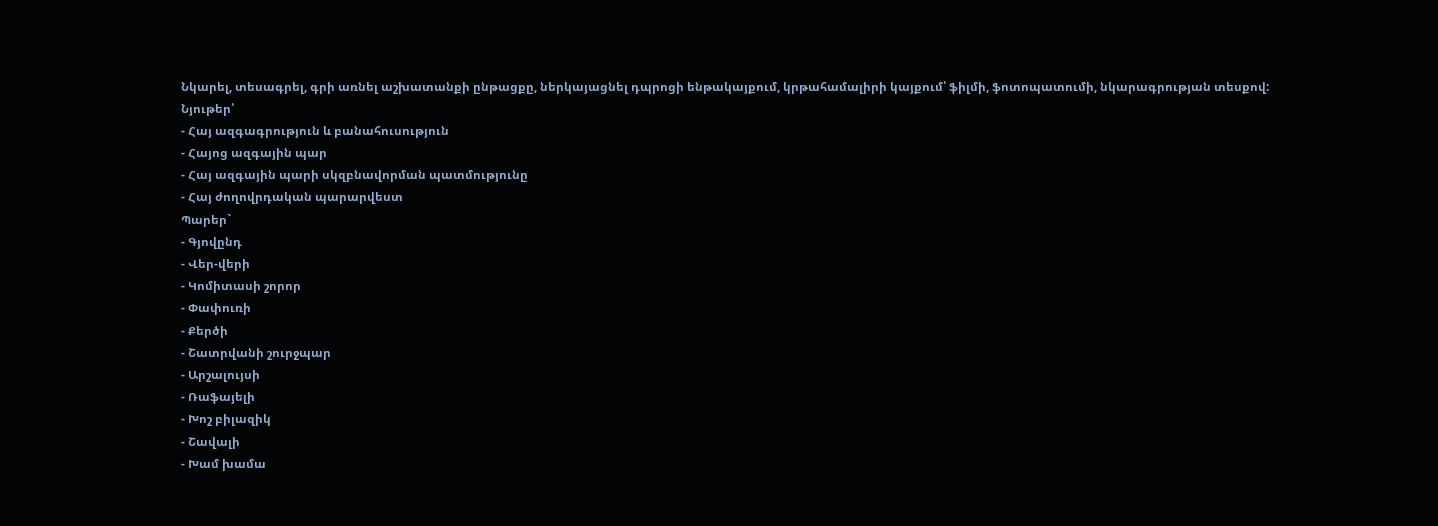Նկարել, տեսագրել, գրի առնել աշխատանքի ընթացքը, ներկայացնել դպրոցի ենթակայքում, կրթահամալիրի կայքում՝ ֆիլմի, ֆոտոպատումի, նկարագրության տեսքով:
Նյութեր՝
- Հայ ազգագրություն և բանահուսություն
- Հայոց ազգային պար
- Հայ ազգային պարի սկզբնավորման պատմությունը
- Հայ ժողովրդական պարարվեստ
Պարեր`
- Գյովընդ
- Վեր-վերի
- Կոմիտասի շորոր
- Փափուռի
- Քերծի
- Շատրվանի շուրջպար
- Արշալույսի
- Ռաֆայելի
- Խոշ բիլազիկ
- Շավալի
- Խամ խամա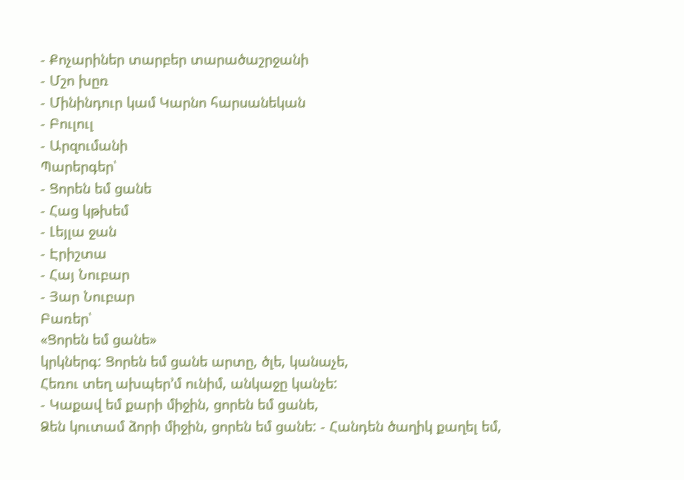- Քոչարիներ տարբեր տարածաշրջանի
- Մշո խըռ
- Մինինդուր կամ Կարնո հարսանեկան
- Բուլուլ
- Արզումանի
Պարերգեր՝
- Ցորեն եմ ցանե
- Հաց կթխեմ
- Լեյլա ջան
- Էրիշտա
- Հայ Նուբար
- Յար Նուբար
Բառեր՝
«Ցորեն եմ ցանե»
կրկներգ: Ցորեն եմ ցանե արտը, ծլե, կանաչե,
Հեռու տեղ ախպեր’մ ունիմ, անկաջը կանչե:
- Կաքավ եմ քարի միջին, ցորեն եմ ցանե,
Ձեն կուտամ ձորի միջին, ցորեն եմ ցանե: - Հանդեն ծաղիկ քաղել եմ,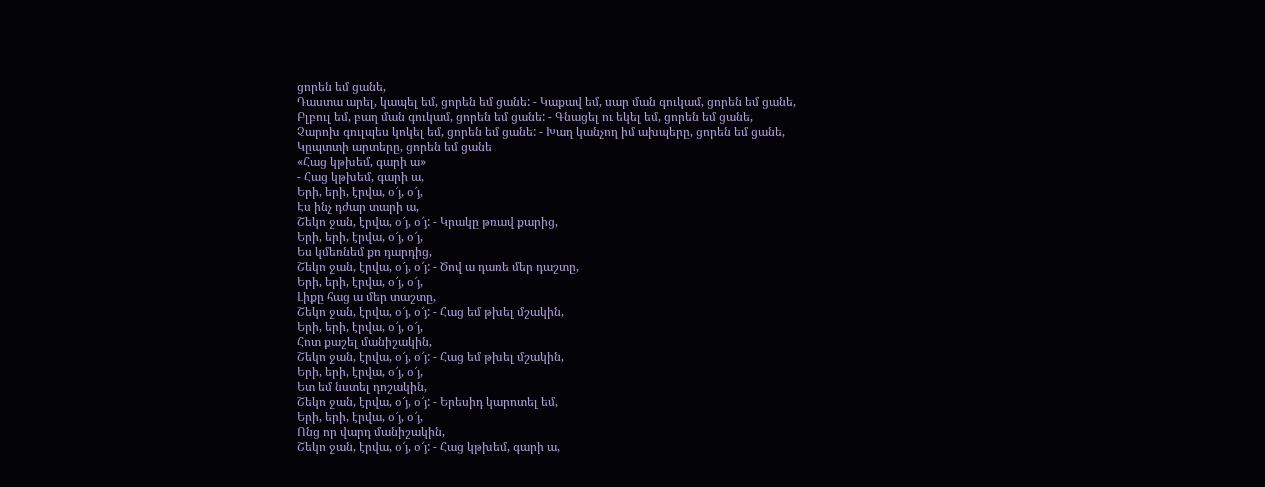ցորեն եմ ցանե,
Դաստա արել, կապել եմ, ցորեն եմ ցանե: - Կաքավ եմ, սար ման գուկամ, ցորեն եմ ցանե,
Բլբուլ եմ, բաղ ման գուկամ, ցորեն եմ ցանե: - Գնացել ու եկել եմ, ցորեն եմ ցանե,
Չարոխ գուլպես կոկել եմ, ցորեն եմ ցանե: - Խաղ կանչող իմ ախպերը, ցորեն եմ ցանե,
Կըպտտի արտերը, ցորեն եմ ցանե
«Հաց կթխեմ, գարի ա»
- Հաց կթխեմ, գարի ա,
Երի, երի, էրվա, օ՜յ, օ՜յ,
Էս ինչ դժար տարի ա,
Շեկո ջան, էրվա, օ՜յ, օ՜յ: - Կրակը թռավ քարից,
Երի, երի, էրվա, օ՜յ, օ՜յ,
Ես կմեռնեմ քո դարդից,
Շեկո ջան, էրվա, օ՜յ, օ՜յ: - Ծով ա դառե մեր դաշտը,
Երի, երի, էրվա, օ՜յ, օ՜յ,
Լիքը հաց ա մեր տաշտը,
Շեկո ջան, էրվա, օ՜յ, օ՜յ: - Հաց եմ թխել մշակին,
Երի, երի, էրվա, օ՜յ, օ՜յ,
Հոտ քաշել մանիշակին,
Շեկո ջան, էրվա, օ՜յ, օ՜յ: - Հաց եմ թխել մշակին,
Երի, երի, էրվա, օ՜յ, օ՜յ,
Ետ եմ նստել դոշակին,
Շեկո ջան, էրվա, օ՜յ, օ՜յ: - Երեսիդ կարոտել եմ,
Երի, երի, էրվա, օ՜յ, օ՜յ,
Ոնց որ վարդ մանիշակին,
Շեկո ջան, էրվա, օ՜յ, օ՜յ: - Հաց կթխեմ, գարի ա,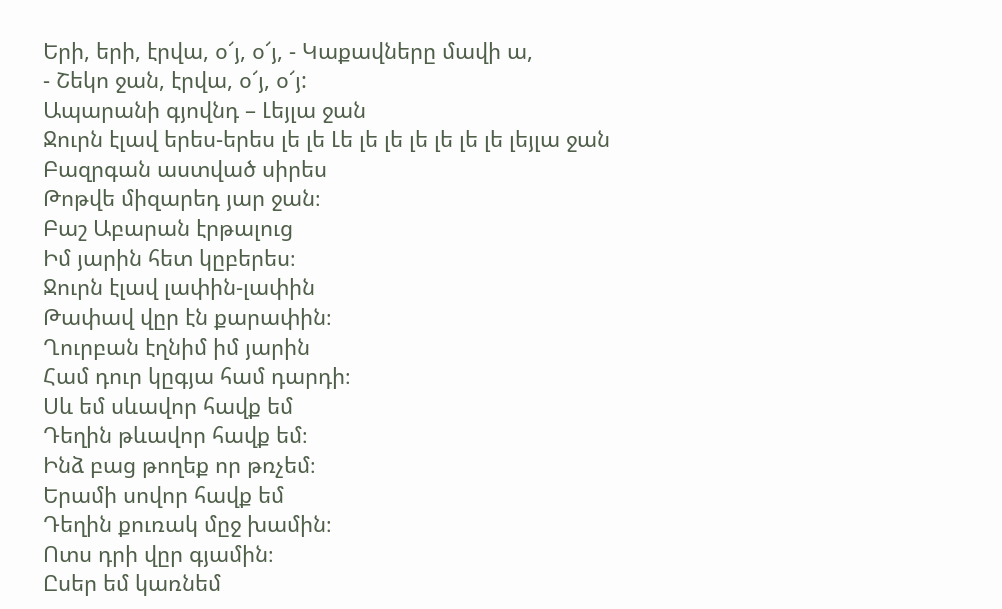Երի, երի, էրվա, օ՜յ, օ՜յ, - Կաքավները մավի ա,
- Շեկո ջան, էրվա, օ՜յ, օ՜յ:
Ապարանի գյովնդ – Լեյլա ջան
Ջուրն էլավ երես-երես լե լե Լե լե լե լե լե լե լե լեյլա ջան
Բազրգան աստված սիրես
Թոթվե միզարեդ յար ջան։
Բաշ Աբարան էրթալուց
Իմ յարին հետ կըբերես։
Ջուրն էլավ լափին-լափին
Թափավ վըր էն քարափին։
Ղուրբան էղնիմ իմ յարին
Համ դուր կըգյա համ դարդի։
Սև եմ սևավոր հավք եմ
Դեղին թևավոր հավք եմ։
Ինձ բաց թողեք որ թռչեմ։
Երամի սովոր հավք եմ
Դեղին քուռակ մըջ խամին։
Ոտս դրի վըր գյամին։
Ըսեր եմ կառնեմ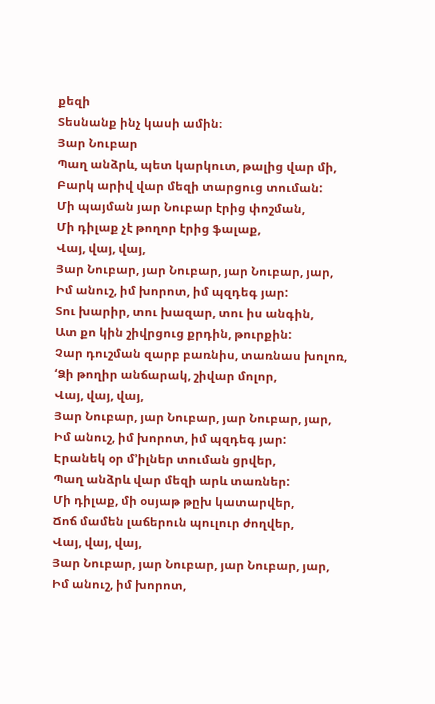քեզի
Տեսնանք ինչ կասի ամին։
Յար Նուբար
Պաղ անձրև, պետ կարկուտ, թալից վար մի,
Բարկ արիվ վար մեզի տարցուց տուման:
Մի պայման յար Նուբար էրից փոշման,
Մի դիլաք չէ թողոր էրից ֆալաք,
Վայ, վայ, վայ,
Յար Նուբար, յար Նուբար, յար Նուբար, յար,
Իմ անուշ, իմ խորոտ, իմ պզդեգ յար:
Տու խարիր, տու խազար, տու իս անգին,
Ատ քո կին շիվրցուց քրդին, թուրքին:
Չար դուշման զարբ բառնիս, տառնաս խոլոռ,
‘Ձի թողիր անճարակ, շիվար մոլոր,
Վայ, վայ, վայ,
Յար Նուբար, յար Նուբար, յար Նուբար, յար,
Իմ անուշ, իմ խորոտ, իմ պզդեգ յար:
Էրանեկ օր մ’իլներ տուման ցրվեր,
Պաղ անձրև վար մեզի արև տառներ:
Մի դիլաք, մի օսյաթ թըխ կատարվեր,
Ճոճ մամեն լաճերուն պուլուր ժողվեր,
Վայ, վայ, վայ,
Յար Նուբար, յար Նուբար, յար Նուբար, յար,
Իմ անուշ, իմ խորոտ,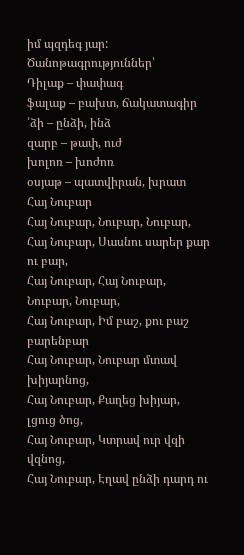իմ պզդեգ յար:
Ծանոթագրություններ՝
Դիլաք – փափագ
ֆալաք – բախտ, ճակատագիր
՛ձի – ընձի, ինձ
զարբ – թափ, ուժ
խոլոռ – խոժոռ
օսյաթ – պատվիրան, խրատ
Հայ Նուբար
Հայ Նուբար, Նուբար, Նուբար,
Հայ Նուբար, Սասնու սարեր քար ու բար,
Հայ Նուբար, Հայ Նուբար, Նուբար, Նուբար,
Հայ Նուբար, Իմ բաշ, քու բաշ բարենբար
Հայ Նուբար, Նուբար մտավ խիյարնոց,
Հայ Նուբար, Քաղեց խիյար, լցուց ծոց,
Հայ Նուբար, Կտրավ ուր վզի վզնոց,
Հայ Նուբար, Էղավ ընձի դարդ ու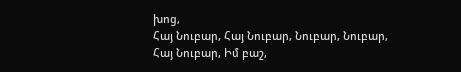խոց,
Հայ Նուբար, Հայ Նուբար, Նուբար, Նուբար,
Հայ Նուբար, Իմ բաշ,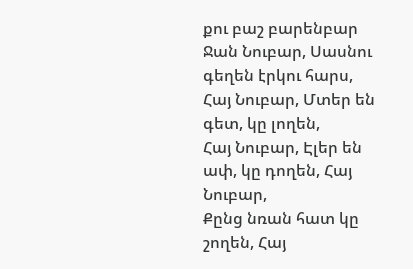քու բաշ բարենբար
Ջան Նուբար, Սասնու գեղեն էրկու հարս,
Հայ Նուբար, Մտեր են գետ, կը լողեն,
Հայ Նուբար, Էլեր են ափ, կը դողեն, Հայ Նուբար,
Քընց նռան հատ կը շողեն, Հայ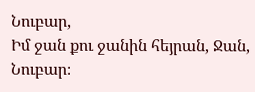Նուբար,
Իմ ջան քու ջանին հեյրան, Ջան, Նուբար։